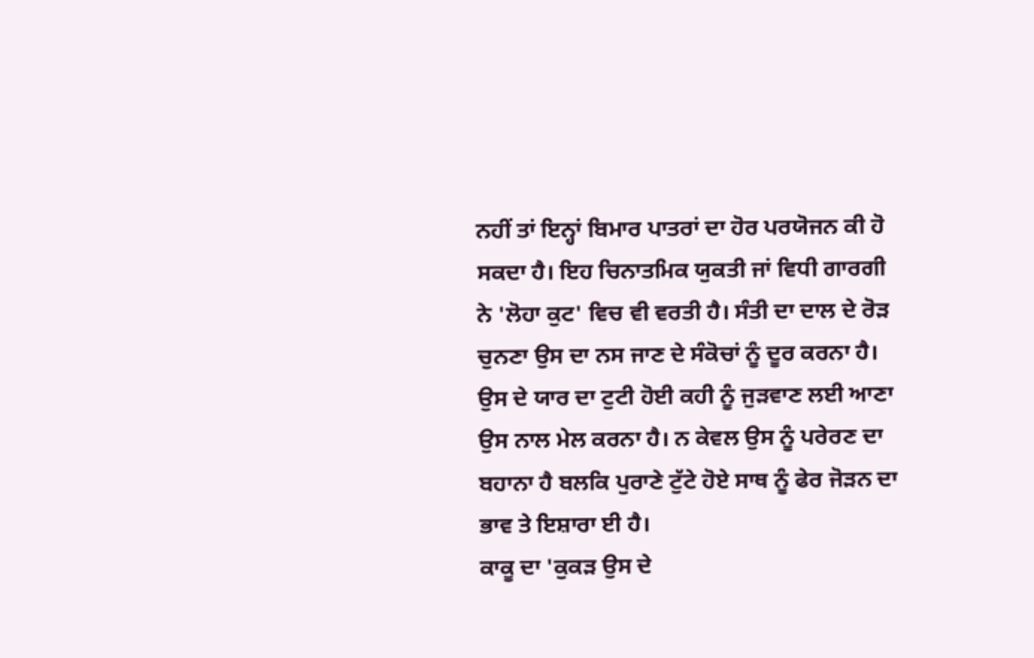ਨਹੀਂ ਤਾਂ ਇਨ੍ਹਾਂ ਬਿਮਾਰ ਪਾਤਰਾਂ ਦਾ ਹੋਰ ਪਰਯੋਜਨ ਕੀ ਹੋ ਸਕਦਾ ਹੈ। ਇਹ ਚਿਨਾਤਮਿਕ ਯੁਕਤੀ ਜਾਂ ਵਿਧੀ ਗਾਰਗੀ ਨੇ 'ਲੋਹਾ ਕੁਟ' ਵਿਚ ਵੀ ਵਰਤੀ ਹੈ। ਸੰਤੀ ਦਾ ਦਾਲ ਦੇ ਰੋੜ ਚੁਨਣਾ ਉਸ ਦਾ ਨਸ ਜਾਣ ਦੇ ਸੰਕੋਚਾਂ ਨੂੰ ਦੂਰ ਕਰਨਾ ਹੈ। ਉਸ ਦੇ ਯਾਰ ਦਾ ਟੁਟੀ ਹੋਈ ਕਹੀ ਨੂੰ ਜੁੜਵਾਣ ਲਈ ਆਣਾ ਉਸ ਨਾਲ ਮੇਲ ਕਰਨਾ ਹੈ। ਨ ਕੇਵਲ ਉਸ ਨੂੰ ਪਰੇਰਣ ਦਾ ਬਹਾਨਾ ਹੈ ਬਲਕਿ ਪੁਰਾਣੇ ਟੁੱਟੇ ਹੋਏ ਸਾਥ ਨੂੰ ਫੇਰ ਜੋੜਨ ਦਾ ਭਾਵ ਤੇ ਇਸ਼ਾਰਾ ਈ ਹੈ।
ਕਾਕੂ ਦਾ 'ਕੁਕੜ ਉਸ ਦੇ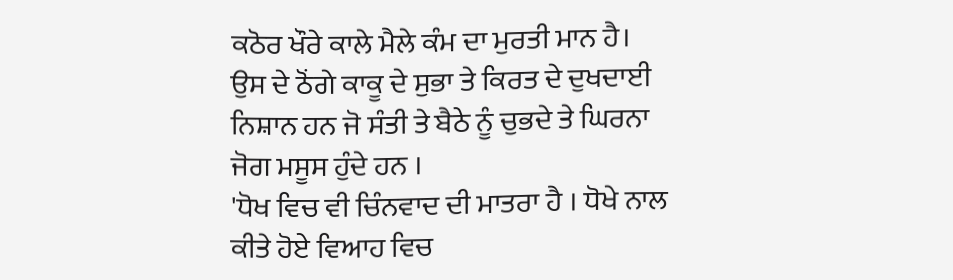ਕਠੋਰ ਖੌਰੇ ਕਾਲੇ ਮੈਲੇ ਕੰਮ ਦਾ ਮੁਰਤੀ ਮਾਨ ਹੈ। ਉਸ ਦੇ ਠੋਂਗੇ ਕਾਕੂ ਦੇ ਸੁਭਾ ਤੇ ਕਿਰਤ ਦੇ ਦੁਖਦਾਈ ਨਿਸ਼ਾਨ ਹਨ ਜੋ ਸੰਤੀ ਤੇ ਬੈਠੇ ਨੂੰ ਚੁਭਦੇ ਤੇ ਘਿਰਨਾ ਜੋਗ ਮਸੂਸ ਹੁੰਦੇ ਹਨ ।
'ਧੋਖ ਵਿਚ ਵੀ ਚਿੰਨਵਾਦ ਦੀ ਮਾਤਰਾ ਹੈ । ਧੋਖੇ ਨਾਲ ਕੀਤੇ ਹੋਏ ਵਿਆਹ ਵਿਚ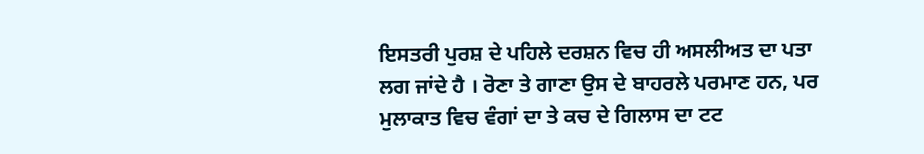ਇਸਤਰੀ ਪੁਰਸ਼ ਦੇ ਪਹਿਲੇ ਦਰਸ਼ਨ ਵਿਚ ਹੀ ਅਸਲੀਅਤ ਦਾ ਪਤਾ ਲਗ ਜਾਂਦੇ ਹੈ । ਰੋਣਾ ਤੇ ਗਾਣਾ ਉਸ ਦੇ ਬਾਹਰਲੇ ਪਰਮਾਣ ਹਨ, ਪਰ ਮੁਲਾਕਾਤ ਵਿਚ ਵੰਗਾਂ ਦਾ ਤੇ ਕਚ ਦੇ ਗਿਲਾਸ ਦਾ ਟਟ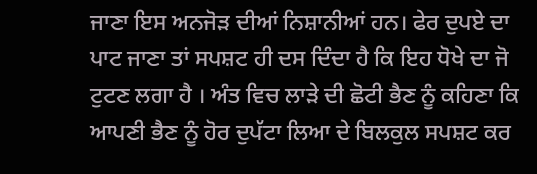ਜਾਣਾ ਇਸ ਅਨਜੋੜ ਦੀਆਂ ਨਿਸ਼ਾਨੀਆਂ ਹਨ। ਫੇਰ ਦੁਪਏ ਦਾ ਪਾਟ ਜਾਣਾ ਤਾਂ ਸਪਸ਼ਟ ਹੀ ਦਸ ਦਿੰਦਾ ਹੈ ਕਿ ਇਹ ਧੋਖੇ ਦਾ ਜੋ ਟੁਟਣ ਲਗਾ ਹੈ । ਅੰਤ ਵਿਚ ਲਾੜੇ ਦੀ ਛੋਟੀ ਭੈਣ ਨੂੰ ਕਹਿਣਾ ਕਿ ਆਪਣੀ ਭੈਣ ਨੂੰ ਹੋਰ ਦੁਪੱਟਾ ਲਿਆ ਦੇ ਬਿਲਕੁਲ ਸਪਸ਼ਟ ਕਰ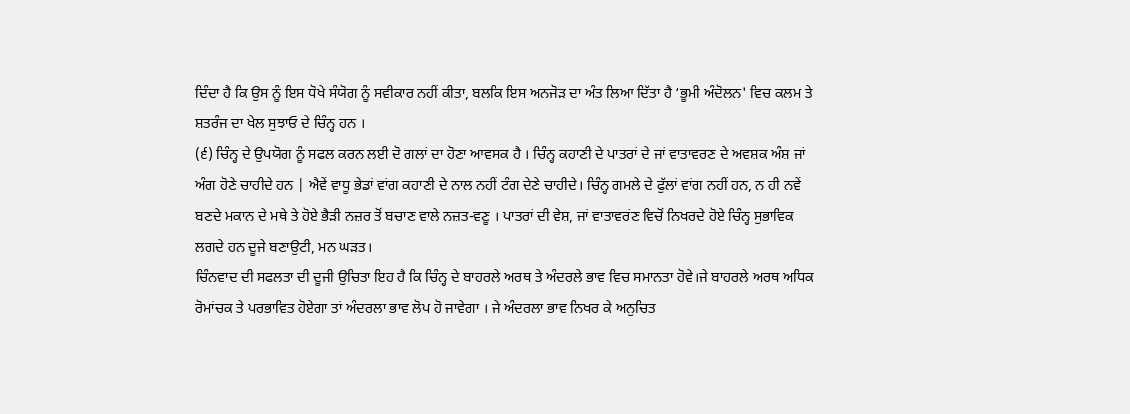ਦਿੰਦਾ ਹੈ ਕਿ ਉਸ ਨੂੰ ਇਸ ਧੋਖੇ ਸੰਯੋਗ ਨੂੰ ਸਵੀਕਾਰ ਨਹੀਂ ਕੀਤਾ, ਬਲਕਿ ਇਸ ਅਨਜੋੜ ਦਾ ਅੰਤ ਲਿਆ ਦਿੱਤਾ ਹੈ ‘ਭੂਮੀ ਅੰਦੋਲਨ' ਵਿਚ ਕਲਮ ਤੇ ਸ਼ਤਰੰਜ ਦਾ ਖੇਲ ਸੁਝਾਓ ਦੇ ਚਿੰਨ੍ਹ ਹਨ ।
(੬) ਚਿੰਨ੍ਹ ਦੇ ਉਪਯੋਗ ਨੂੰ ਸਫਲ ਕਰਨ ਲਈ ਦੋ ਗਲਾਂ ਦਾ ਹੋਣਾ ਆਵਸਕ ਹੈ । ਚਿੰਨ੍ਹ ਕਹਾਣੀ ਦੇ ਪਾਤਰਾਂ ਦੇ ਜਾਂ ਵਾਤਾਵਰਣ ਦੇ ਅਵਸ਼ਕ ਅੰਸ਼ ਜਾਂ ਅੰਗ ਹੋਣੇ ਚਾਹੀਦੇ ਹਨ | ਐਵੇਂ ਵਾਧੂ ਭੇਡਾਂ ਵਾਂਗ ਕਹਾਣੀ ਦੇ ਨਾਲ ਨਹੀਂ ਟੰਗ ਦੇਣੇ ਚਾਹੀਦੇ। ਚਿੰਨ੍ਹ ਗਮਲੇ ਦੇ ਫੁੱਲਾਂ ਵਾਂਗ ਨਹੀਂ ਹਨ, ਨ ਹੀ ਨਵੇਂ ਬਣਦੇ ਮਕਾਨ ਦੇ ਮਥੇ ਤੇ ਹੋਏ ਭੈੜੀ ਨਜ਼ਰ ਤੋਂ ਬਚਾਣ ਵਾਲੇ ਨਜ਼ਤ-ਵਣੂ । ਪਾਤਰਾਂ ਦੀ ਵੇਸ਼, ਜਾਂ ਵਾਤਾਵਰਂਣ ਵਿਚੋਂ ਨਿਖਰਦੇ ਹੋਏ ਚਿੰਨ੍ਹ ਸੁਭਾਵਿਕ ਲਗਦੇ ਹਨ ਦੂਜੇ ਬਣਾਉਟੀ, ਮਨ ਘੜਤ।
ਚਿੰਨਵਾਦ ਦੀ ਸਫਲਤਾ ਦੀ ਦੂਜੀ ਉਚਿਤਾ ਇਹ ਹੈ ਕਿ ਚਿੰਨ੍ਹ ਦੇ ਬਾਹਰਲੇ ਅਰਥ ਤੇ ਅੰਦਰਲੇ ਭਾਵ ਵਿਚ ਸਮਾਨਤਾ ਹੋਵੇ।ਜੇ ਬਾਹਰਲੇ ਅਰਥ ਅਧਿਕ ਰੋਮਾਂਚਕ ਤੇ ਪਰਭਾਵਿਤ ਹੋਏਗਾ ਤਾਂ ਅੰਦਰਲਾ ਭਾਵ ਲੋਪ ਹੋ ਜਾਵੇਗਾ । ਜੇ ਅੰਦਰਲਾ ਭਾਵ ਨਿਖਰ ਕੇ ਅਨੁਚਿਤ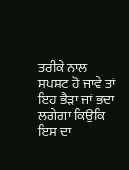ਤਰੀਕੇ ਨਾਲ ਸਪਸ਼ਟ ਹੋ ਜਾਵੇ ਤਾਂ ਇਹ ਭੈੜਾ ਜਾਂ ਭਦਾ ਲਗੇਗਾ ਕਿਉਕਿ ਇਸ ਦਾ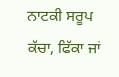ਨਾਟਕੀ ਸਰੂਪ ਕੱਚਾ, ਫਿੱਕਾ ਜਾਂ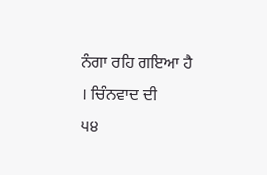ਨੰਗਾ ਰਹਿ ਗਇਆ ਹੈ । ਚਿੰਨਵਾਦ ਦੀ
੫੪